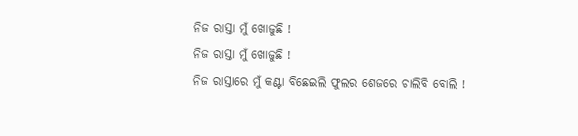ନିଜ ରାସ୍ତା ମୁଁ ଖୋଜୁଛି !
ନିଜ ରାସ୍ତା ମୁଁ ଖୋଜୁଛି !
ନିଜ ରାସ୍ତାରେ ମୁଁ କଣ୍ଟା ବିଛେଇଲି ଫୁଲର ଶେଜରେ ଚାଲିବି ବୋଲି !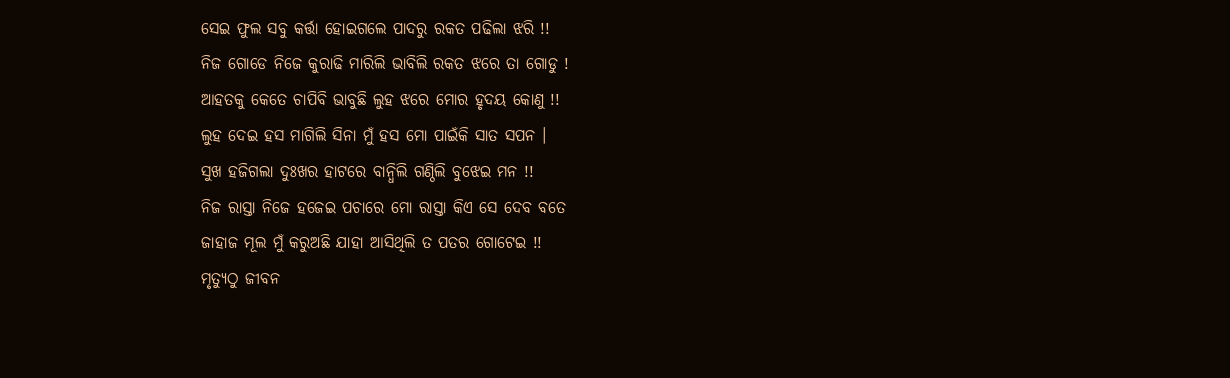ସେଇ ଫୁଲ ସବୁ କର୍ତ୍ତା ହୋଇଗଲେ ପାଦରୁ ରକତ ପଢିଲା ଝରି !!
ନିଜ ଗୋଡେ ନିଜେ କୁରାଢି ମାରିଲି ଭାବିଲି ରକତ ଝରେ ତା ଗୋଡୁ !
ଆହତକୁ କେତେ ଚାପିବି ଭାବୁଛି ଲୁହ ଝରେ ମୋର ହୃଦୟ କୋଣୁ !!
ଲୁହ ଦେଇ ହସ ମାଗିଲି ସିନା ମୁଁ ହସ ମୋ ପାଇଁକି ସାତ ସପନ ।
ସୁଖ ହଜିଗଲା ଦୁଃଖର ହାଟରେ ବାନ୍ଧିଲି ଗଣ୍ଠିଲି ବୁଝେଇ ମନ !!
ନିଜ ରାସ୍ତା ନିଜେ ହଜେଇ ପଚାରେ ମୋ ରାସ୍ତା କିଏ ସେ ଦେବ ବତେ
ଜାହାଜ ମୂଲ ମୁଁ କରୁଅଛି ଯାହା ଆସିଥିଲି ତ ପତର ଗୋଟେଇ !!
ମୃତ୍ୟୁଠୁ ଜୀବନ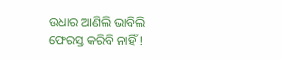ଉଧାର ଆଣିଲି ଭାବିଲି ଫେରସ୍ତ କରିବି ନାହିଁ !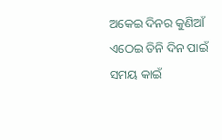ଅକେଇ ଦିନର କୁଣିଆଁ ଏଠେଇ ତିନି ଦିନ ପାଇଁ ସମୟ କାଇଁ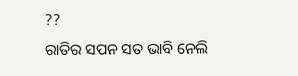??
ରାତିର ସପନ ସତ ଭାବି ନେଲି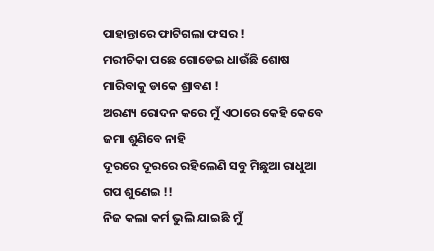ପାହାନ୍ତାରେ ଫାଟିଗଲା ଫସର !
ମରୀଚିକା ପଛେ ଗୋଡେଇ ଧାଉଁଛି ଶୋଷ ମାରିବାକୁ ଡାକେ ଶ୍ରାବଣ !
ଅରଣ୍ୟ ରୋଦନ କରେ ମୁଁ ଏଠାରେ କେହି କେବେ ଜମା ଶୁଣିବେ ନାହି
ଦୂରରେ ଦୂରରେ ରହିଲେଣି ସବୁ ମିଛୁଆ ରାଧୁଆ ଗପ ଶୁଣେଇ !!
ନିଜ କଲା କର୍ମ ଭୁଲି ଯାଇଛି ମୁଁ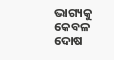ଭାଗ୍ୟକୁ କେବଳ ଦୋଷ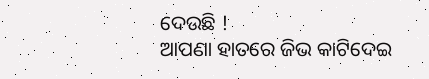ଦେଉଛି !
ଆପଣା ହାତରେ ଜିଭ କାଟିଦେଇ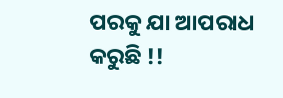ପରକୁ ଯା ଆପରାଧ କରୁଛି !!